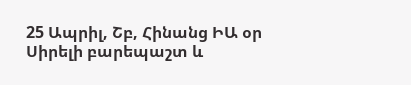25 Ապրիլ, Շբ, Հինանց ԻԱ օր
Սիրելի բարեպաշտ և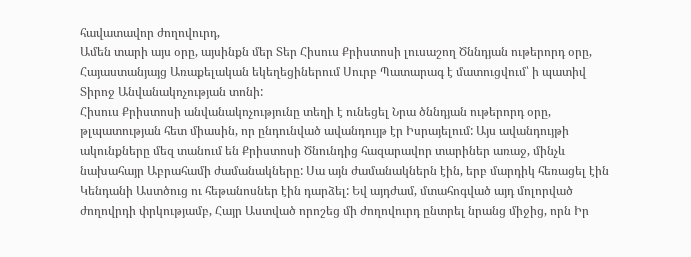հավատավոր ժողովուրդ,
Ամեն տարի այս օրը, այսինքն մեր Տեր Հիսուս Քրիստոսի լուսաշող Ծննդյան ութերորդ օրը, Հայաստանյայց Առաքելական եկեղեցիներում Սուրբ Պատարագ է մատուցվում՝ ի պատիվ Տիրոջ Անվանակոչության տոնի:
Հիսուս Քրիստոսի անվանակոչությունը տեղի է ունեցել Նրա ծննդյան ութերորդ օրը, թլպատության հետ միասին, որ ընդունված ավանդույթ էր Իսրայելում: Այս ավանդույթի ակունքները մեզ տանում են Քրիստոսի Ծնունդից հազարավոր տարիներ առաջ, մինչև նախահայր Աբրահամի ժամանակները: Սա այն ժամանակներն էին, երբ մարդիկ հեռացել էին Կենդանի Աստծուց ու հեթանոսներ էին դարձել: Եվ այդժամ, մտահոգված այդ մոլորված ժողովրդի փրկությամբ, Հայր Աստված որոշեց մի ժողովուրդ ընտրել նրանց միջից, որն Իր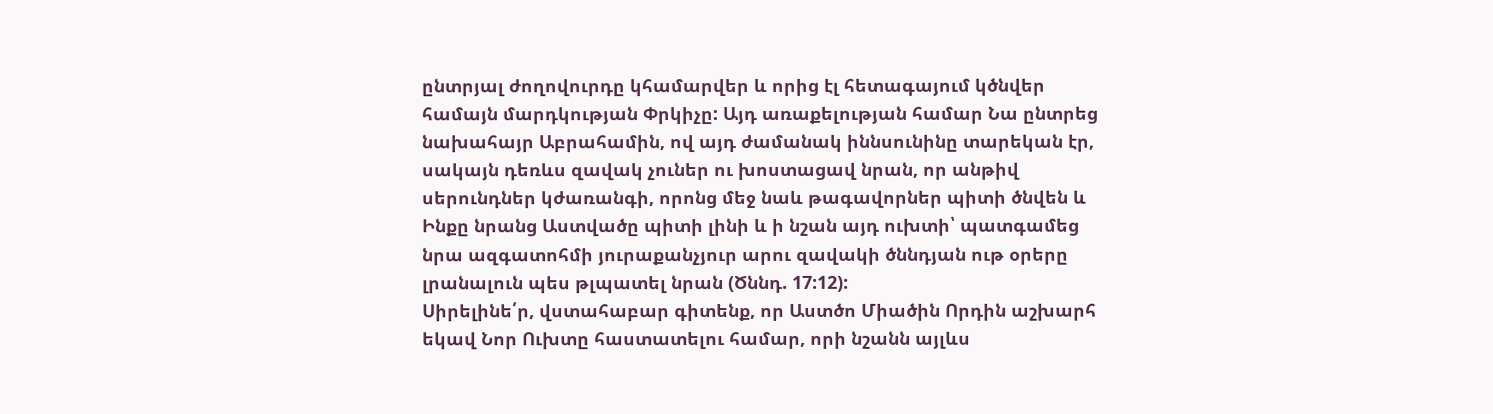ընտրյալ ժողովուրդը կհամարվեր և որից էլ հետագայում կծնվեր համայն մարդկության Փրկիչը: Այդ առաքելության համար Նա ընտրեց նախահայր Աբրահամին, ով այդ ժամանակ իննսունինը տարեկան էր, սակայն դեռևս զավակ չուներ ու խոստացավ նրան, որ անթիվ սերունդներ կժառանգի, որոնց մեջ նաև թագավորներ պիտի ծնվեն և Ինքը նրանց Աստվածը պիտի լինի և ի նշան այդ ուխտի՝ պատգամեց նրա ազգատոհմի յուրաքանչյուր արու զավակի ծննդյան ութ օրերը լրանալուն պես թլպատել նրան (Ծննդ. 17:12):
Սիրելինե՛ր, վստահաբար գիտենք, որ Աստծո Միածին Որդին աշխարհ եկավ Նոր Ուխտը հաստատելու համար, որի նշանն այլևս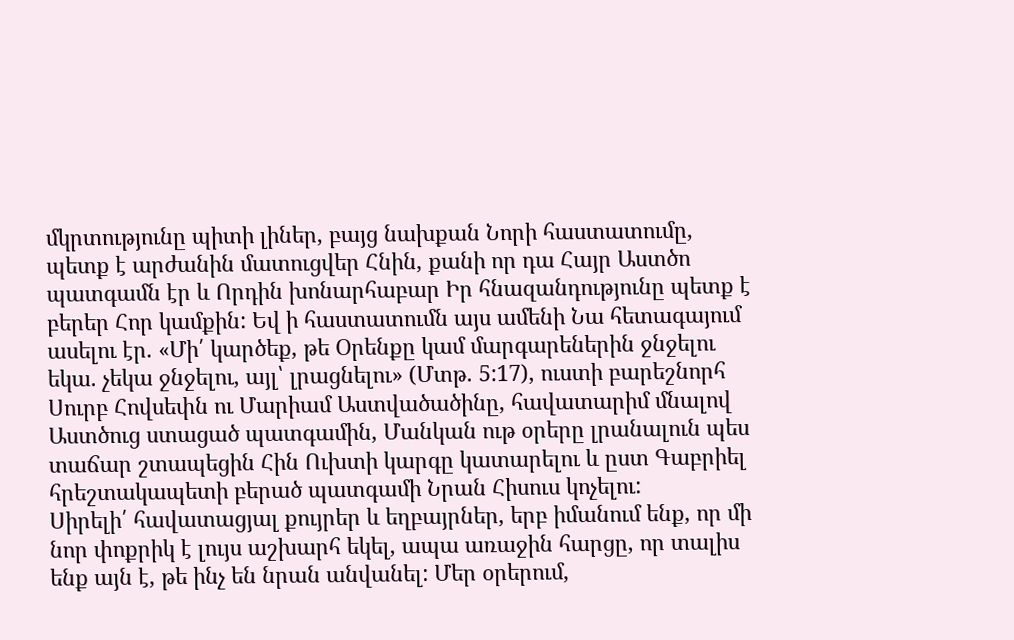մկրտությունը պիտի լիներ, բայց նախքան Նորի հաստատումը, պետք է արժանին մատուցվեր Հնին, քանի որ դա Հայր Աստծո պատգամն էր և Որդին խոնարհաբար Իր հնազանդությունը պետք է բերեր Հոր կամքին: Եվ ի հաստատումն այս ամենի Նա հետագայում ասելու էր. «Մի՛ կարծեք, թե Օրենքը կամ մարգարեներին ջնջելու եկա. չեկա ջնջելու, այլ՝ լրացնելու» (Մտթ. 5:17), ուստի բարեշնորհ Սուրբ Հովսեփն ու Մարիամ Աստվածածինը, հավատարիմ մնալով Աստծուց ստացած պատգամին, Մանկան ութ օրերը լրանալուն պես տաճար շտապեցին Հին Ուխտի կարգը կատարելու և ըստ Գաբրիել հրեշտակապետի բերած պատգամի Նրան Հիսուս կոչելու:
Սիրելի՛ հավատացյալ քույրեր և եղբայրներ, երբ իմանում ենք, որ մի նոր փոքրիկ է լույս աշխարհ եկել, ապա առաջին հարցը, որ տալիս ենք այն է, թե ինչ են նրան անվանել: Մեր օրերում,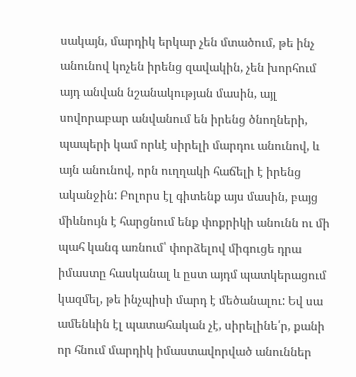սակայն, մարդիկ երկար չեն մտածում, թե ինչ անունով կոչեն իրենց զավակին, չեն խորհում այդ անվան նշանակության մասին, այլ սովորաբար անվանում են իրենց ծնողների, պապերի կամ որևէ սիրելի մարդու անունով, և այն անունով, որն ուղղակի հաճելի է իրենց ականջին: Բոլորս էլ գիտենք այս մասին, բայց միևնույն է հարցնում ենք փոքրիկի անունն ու մի պահ կանգ առնում՝ փորձելով միգուցե դրա իմաստը հասկանալ և ըստ այդմ պատկերացում կազմել, թե ինչպիսի մարդ է մեծանալու: Եվ սա ամենևին էլ պատահական չէ, սիրելինե՛ր, քանի որ հնում մարդիկ իմաստավորված անուններ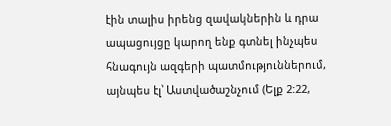էին տալիս իրենց զավակներին և դրա ապացույցը կարող ենք գտնել ինչպես հնագույն ազգերի պատմություններում, այնպես էլ՝ Աստվածաշնչում (Ելք 2:22,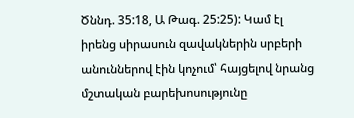Ծննդ. 35:18, Ա Թագ. 25:25): Կամ էլ իրենց սիրասուն զավակներին սրբերի անուններով էին կոչում՝ հայցելով նրանց մշտական բարեխոսությունը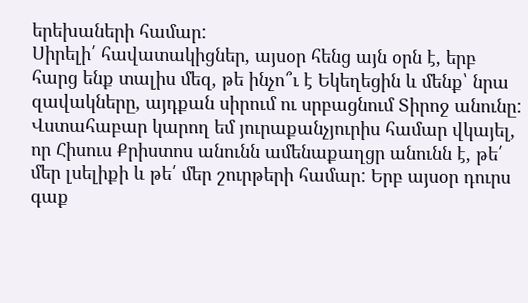երեխաների համար:
Սիրելի՛ հավատակիցներ, այսօր հենց այն օրն է, երբ հարց ենք տալիս մեզ, թե ինչո՞ւ է Եկեղեցին և մենք՝ նրա զավակները, այդքան սիրում ու սրբացնում Տիրոջ անունը: Վստահաբար կարող եմ յուրաքանչյուրիս համար վկայել, որ Հիսուս Քրիստոս անունն ամենաքաղցր անունն է, թե՛ մեր լսելիքի և թե՛ մեր շուրթերի համար: Երբ այսօր դուրս գաք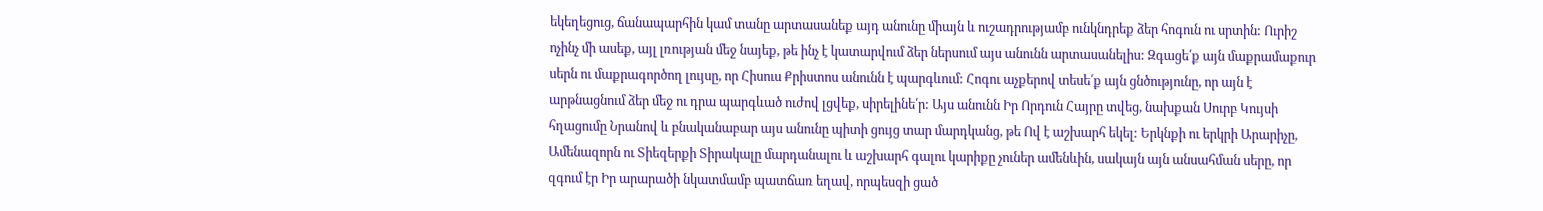եկեղեցուց, ճանապարհին կամ տանը արտասանեք այդ անունը միայն և ուշադրությամբ ունկնդրեք ձեր հոգուն ու սրտին: Ուրիշ ոչինչ մի ասեք, այլ լռության մեջ նայեք, թե ինչ է կատարվում ձեր ներսում այս անունն արտասանելիս: Զգացե՛ք այն մաքրամաքուր սերն ու մաքրագործող լույսը, որ Հիսուս Քրիստոս անունն է պարգևում: Հոգու աչքերով տեսե՛ք այն ցնծությունը, որ այն է արթնացնում ձեր մեջ ու դրա պարգևած ուժով լցվեք, սիրելինե՛ր: Այս անունն Իր Որդուն Հայրը տվեց, նախքան Սուրբ Կույսի հղացումը Նրանով և բնականաբար այս անունը պիտի ցույց տար մարդկանց, թե Ով է աշխարհ եկել: Երկնքի ու երկրի Արարիչը, Ամենազորն ու Տիեզերքի Տիրակալը մարդանալու և աշխարհ գալու կարիքը չուներ ամենևին, սակայն այն անսահման սերը, որ զգում էր Իր արարածի նկատմամբ պատճառ եղավ, որպեսզի ցած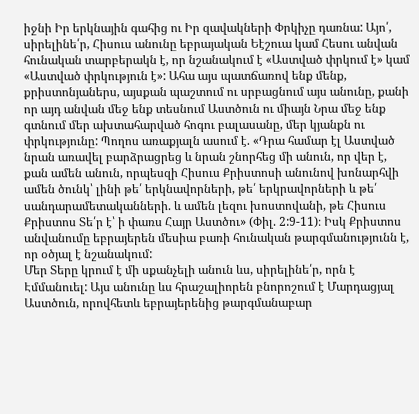իջնի Իր երկնային գահից ու Իր զավակների Փրկիչը դառնա: Այո՛, սիրելինե՛ր, Հիսուս անունը եբրայական Եէշուա կամ Հեսու անվան հունական տարբերակն է, որ նշանակում է «Աստված փրկում է» կամ «Աստված փրկություն է»: Ահա այս պատճառով ենք մենք, քրիստոնյաներս, այսքան պաշտում ու սրբացնում այս անունը, քանի որ այդ անվան մեջ ենք տեսնում Աստծուն ու միայն Նրա մեջ ենք գտնում մեր ախտահարված հոգու բալասանը, մեր կյանքն ու փրկությունը: Պողոս առաքյալն ասում է. «Դրա համար էլ Աստված նրան առավել բարձրացրեց և նրան շնորհեց մի անուն, որ վեր է, քան ամեն անուն, որպեսզի Հիսուս Քրիստոսի անունով խոնարհվի ամեն ծունկ՝ լինի թե՛ երկնավորների, թե՛ երկրավորների և թե՛ սանդարամետականների. և ամեն լեզու խոստովանի, թե Հիսուս Քրիստոս Տե՛ր է՝ ի փառս Հայր Աստծու» (Փիլ. 2:9-11)։ Իսկ Քրիստոս անվանումը եբրայերեն մեսիա բառի հունական թարգմանությունն է, որ օծյալ է նշանակում:
Մեր Տերը կրում է մի սքանչելի անուն ևս, սիրելինե՛ր, որն է Էմմանուել: Այս անունը ևս հրաշալիորեն բնորոշում է Մարդացյալ Աստծուն, որովհետև եբրայերենից թարգմանաբար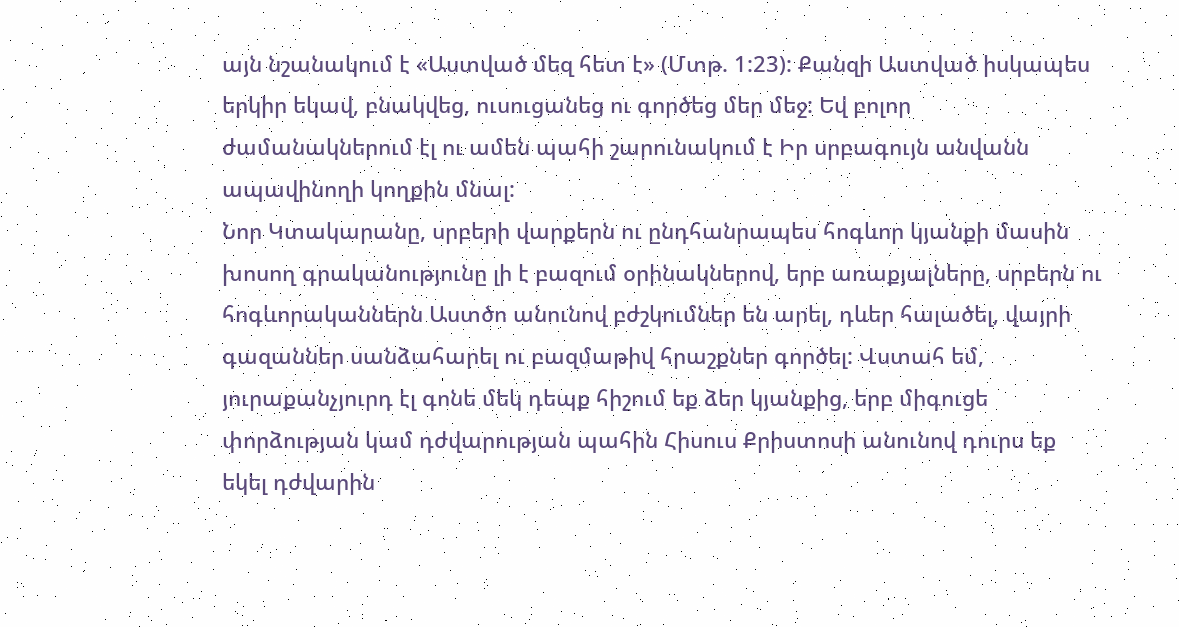այն նշանակում է «Աստված մեզ հետ է» (Մտթ. 1:23): Քանզի Աստված իսկապես երկիր եկավ, բնակվեց, ուսուցանեց ու գործեց մեր մեջ: Եվ բոլոր ժամանակներում էլ ու ամեն պահի շարունակում է Իր սրբագույն անվանն ապավինողի կողքին մնալ:
Նոր Կտակարանը, սրբերի վարքերն ու ընդհանրապես հոգևոր կյանքի մասին խոսող գրականությունը լի է բազում օրինակներով, երբ առաքյալները, սրբերն ու հոգևորականներն Աստծո անունով բժշկումներ են արել, դևեր հալածել, վայրի գազաններ սանձահարել ու բազմաթիվ հրաշքներ գործել: Վստահ եմ, յուրաքանչյուրդ էլ գոնե մեկ դեպք հիշում եք ձեր կյանքից, երբ միգուցե փորձության կամ դժվարության պահին Հիսուս Քրիստոսի անունով դուրս եք եկել դժվարին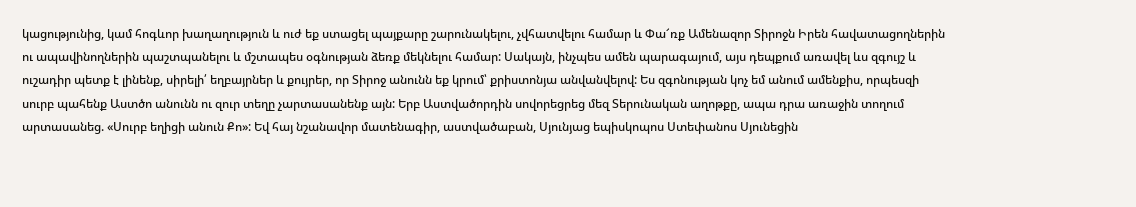կացությունից, կամ հոգևոր խաղաղություն և ուժ եք ստացել պայքարը շարունակելու, չվհատվելու համար և Փա՜ռք Ամենազոր Տիրոջն Իրեն հավատացողներին ու ապավինողներին պաշտպանելու և մշտապես օգնության ձեռք մեկնելու համար: Սակայն, ինչպես ամեն պարագայում, այս դեպքում առավել ևս զգույշ և ուշադիր պետք է լինենք, սիրելի՛ եղբայրներ և քույրեր, որ Տիրոջ անունն եք կրում՝ քրիստոնյա անվանվելով: Ես զգոնության կոչ եմ անում ամենքիս, որպեսզի սուրբ պահենք Աստծո անունն ու զուր տեղը չարտասանենք այն: Երբ Աստվածորդին սովորեցրեց մեզ Տերունական աղոթքը, ապա դրա առաջին տողում արտասանեց. «Սուրբ եղիցի անուն Քո»: Եվ հայ նշանավոր մատենագիր, աստվածաբան, Սյունյաց եպիսկոպոս Ստեփանոս Սյունեցին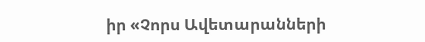իր «Չորս Ավետարանների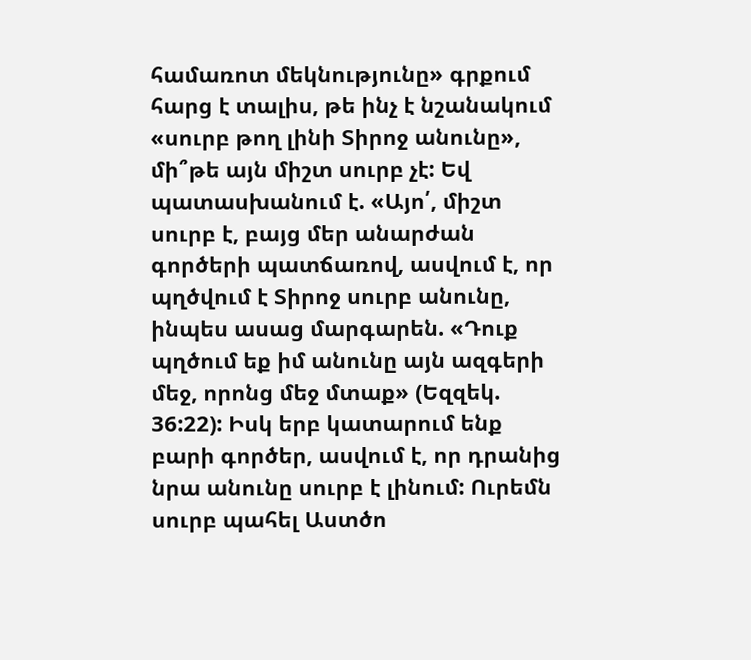համառոտ մեկնությունը» գրքում հարց է տալիս, թե ինչ է նշանակում «սուրբ թող լինի Տիրոջ անունը», մի՞թե այն միշտ սուրբ չէ: Եվ պատասխանում է. «Այո՛, միշտ սուրբ է, բայց մեր անարժան գործերի պատճառով, ասվում է, որ պղծվում է Տիրոջ սուրբ անունը, ինպես ասաց մարգարեն. «Դուք պղծում եք իմ անունը այն ազգերի մեջ, որոնց մեջ մտաք» (Եզզեկ. 36:22): Իսկ երբ կատարում ենք բարի գործեր, ասվում է, որ դրանից նրա անունը սուրբ է լինում: Ուրեմն սուրբ պահել Աստծո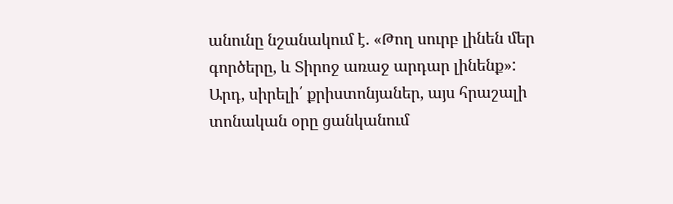անունը նշանակում է. «Թող սուրբ լինեն մեր գործերը, և Տիրոջ առաջ արդար լինենք»:
Արդ, սիրելի՛ քրիստոնյաներ, այս հրաշալի տոնական օրը ցանկանում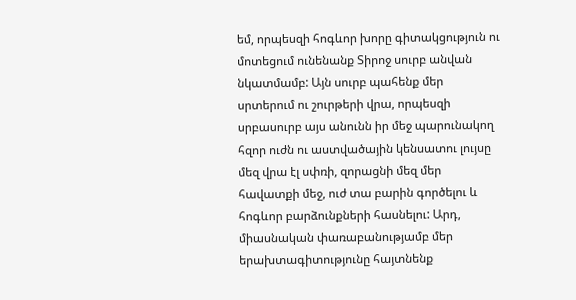եմ, որպեսզի հոգևոր խորը գիտակցություն ու մոտեցում ունենանք Տիրոջ սուրբ անվան նկատմամբ: Այն սուրբ պահենք մեր սրտերում ու շուրթերի վրա, որպեսզի սրբասուրբ այս անունն իր մեջ պարունակող հզոր ուժն ու աստվածային կենսատու լույսը մեզ վրա էլ սփռի, զորացնի մեզ մեր հավատքի մեջ, ուժ տա բարին գործելու և հոգևոր բարձունքների հասնելու: Արդ, միասնական փառաբանությամբ մեր երախտագիտությունը հայտնենք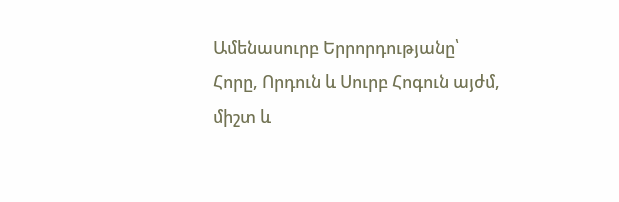Ամենասուրբ Երրորդությանը՝ Հորը, Որդուն և Սուրբ Հոգուն այժմ, միշտ և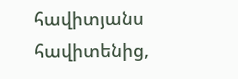հավիտյանս հավիտենից,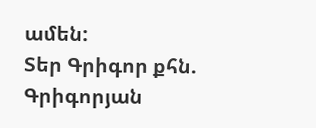ամեն:
Տեր Գրիգոր քհն. Գրիգորյան